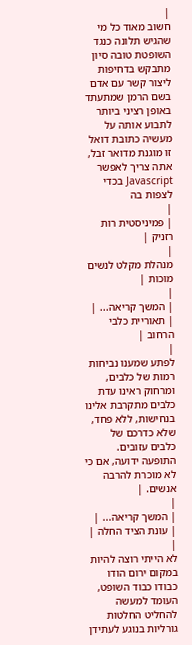|
חשוב מאוד כל מי שהגיש תלונה כנגד השופטת טובה סיון מתבקש בדחיפות ליצור קשר עם אדם בשם הרמן שמתעתד באופן רציני ביותר לתבוע אותה על מעשיה כתובת דואל זו מוגנת מדואר זבל, אתה צריך לאפשר Javascript בכדי לצפות בה
|
| פמיניסטית רות רזניק |
|
מנהלת מקלט לנשים מוכות |
|
| המשך קריאה... |
| תאוריית כלבי הרחוב |
|
לפתע שמענו נביחות רמות של כלבים, ומרחוק ראינו עדת כלבים מתקרבת אלינו בנחישות, ללא פחד, שלא כדרכם של כלבים עזובים. התופעה ידועה, אם כי לא מוכרת להרבה אנשים. |
|
| המשך קריאה... |
| עונת הציד החלה |
|
לא הייתי רוצה להיות במקום ירום הודו כבודו כבוד השופט, העומד למעשה להחליט החלטות גורליות בנוגע לעתידן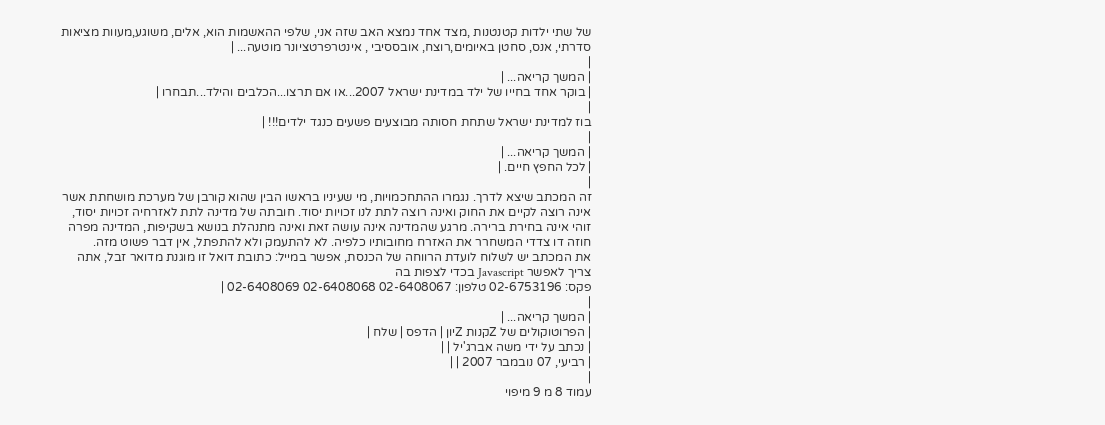של שתי ילדות קטנטנות ,מצד אחד נמצא האב שזה אני, שלפי ההאשמות הוא, אלים, משוגע,מעוות מציאות סדרתי, אנס, סחטן באיומים,רוצח, אובססיבי , אינטרפרטציונר מוטעה... |
|
| המשך קריאה... |
| בוקר אחד בחייו של ילד במדינת ישראל 2007...או אם תרצו...הכלבים והילד...תבחרו |
|
בוז למדינת ישראל שתחת חסותה מבוצעים פשעים כנגד ילדים!!! |
|
| המשך קריאה... |
| לכל החפץ חיים. |
|
זה המכתב שיצא לדרך. נגמרו ההתחכמויות, מי שעיניו בראשו הבין שהוא קורבן של מערכת מושחתת אשר אינה רוצה לקיים את החוק ואינה רוצה לתת לנו זכויות יסוד. חובתה של מדינה לתת לאזרחיה זכויות יסוד, זוהי אינה בחירת ברירה. מרגע שהמדינה אינה עושה זאת ואינה מתנהלת בנושא בשקיפות, המדינה מפרה חוזה דו צדדי המשחרר את האזרח מחובותיו כלפיה. לא להתעמק ולא להתפתל, אין דבר פשוט מזה.
את המכתב יש לשלוח לועדת הרווחה של הכנסת, אפשר במייל: כתובת דואל זו מוגנת מדואר זבל, אתה צריך לאפשר Javascript בכדי לצפות בה
פקס: 02-6753196 טלפון: 02-6408067 02-6408068 02-6408069 |
|
| המשך קריאה... |
| הפרוטוקולים של Zקנות Zיון | הדפס | שלח |
| נכתב על ידי משה אברג'יל | |
| רביעי, 07 נובמבר 2007 | |
|
עמוד 8 מ 9 מיפוי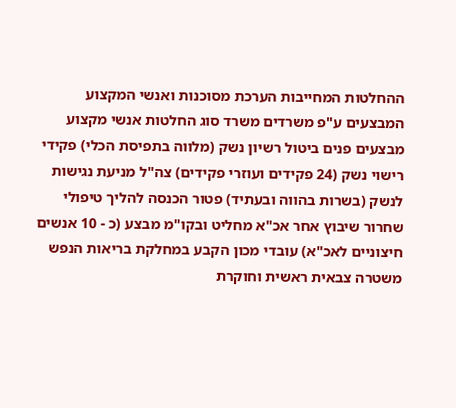ההחלטות המחייבות הערכת מסוכנות ואנשי המקצוע המבצעים ע"פ משרדים משרד סוג החלטות אנשי מקצוע מבצעים פנים ביטול רשיון נשק (מלווה בתפיסת הכלי) פקידי רישוי נשק (24 פקידים ועוזרי פקידים) צה"ל מניעת נגישות לנשק (בשרות בהווה ובעתיד) פטור הכנסה להליך טיפולי שחרור שיבוץ אחר אכ"א מחליט ובקו"מ מבצע (כ - 10 אנשים חיצוניים לאכ"א) עובדי מכון הקבע במחלקת בריאות הנפש משטרה צבאית ראשית וחוקרת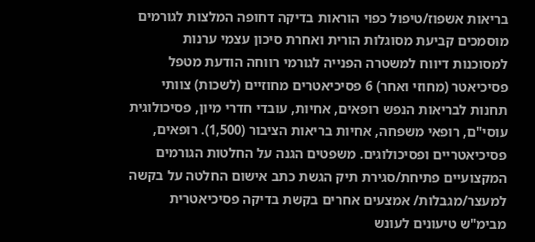בריאות אשפוז/טיפול כפוי הוראות בדיקה דחופה המלצות לגורמים מוסמכים קביעת מסוגלות הורית ואחרת סיכון עצמי ערנות למסוכנות דיווח למשטרה הפנייה לגורמי רווחה הודעת מטפל פסיכיאטר (מחוזי ואחר) 6 פסיכיאטרים מחוזיים (לשכות) צוותי תחנות לבריאות הנפש רופאים, אחיות, עובדי חדרי מיון, פסיכולוגית עוסי"ם, רופאי משפחה, אחיות בריאות הציבור (1,500). רופאים, פסיכיאטריים ופסיכולוגים. משפטים הגנה על החלטות הגורמים המקצועיים פתיחת/סגירת תיק הגשת כתב אישום החלטה על בקשה למעצר/מגבלות/ אמצעים אחרים בקשת בדיקה פסיכיאטרית מבימ"ש טיעונים לעונש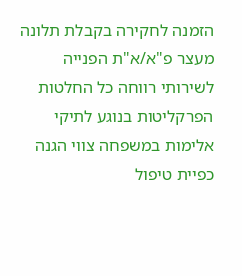הזמנה לחקירה בקבלת תלונה מעצר פ"א/א"ת הפנייה לשירותי רווחה כל החלטות הפרקליטות בנוגע לתיקי אלימות במשפחה צווי הגנה כפיית טיפול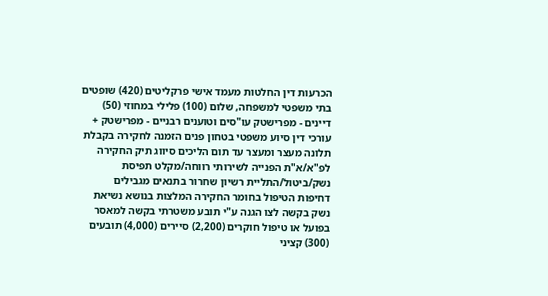הכרעות דין החלטות מעמד אישי פרקליטים (420) שופטים בתי משפטי למשפחה, שלום (100) פלילי במחוזי (50) דיינים - מפרישטק עו"סים וטוענים רבניים - מפרישטק + עורכי דין סיוע משפטי בטחון פנים הזמנה לחקירה בקבלת תלונה מעצר ומעצר עד תום הליכים סיווג תיק החקירה לפ"א/א"ת הפנייה לשירותי רווחה/מקלט תפיסת נשק/ביטול/התליית רשיון שחרור בתנאים מגבילים דחיפות הטיפול בחומר החקירה המלצות בנושא נשיאת נשק בקשה לצו הגנה ע"י תובע משטרתי בקשה למאסר בפועל או טיפול חוקרים (2,200) סיירים (4,000) תובעים (300) קציני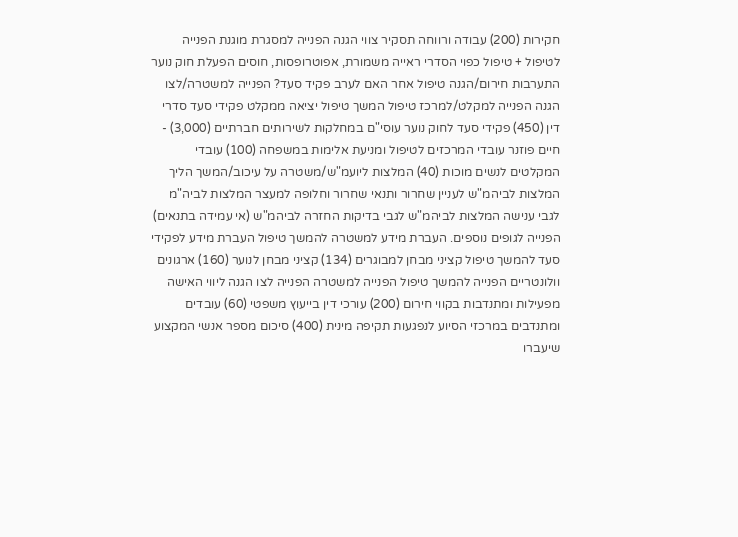חקירות (200) עבודה ורווחה תסקיר צווי הגנה הפנייה למסגרת מוגנת הפנייה לטיפול + טיפול כפוי הסדרי ראייה משמורת, אפוטרופסות, חוסים הפעלת חוק נוער התערבות חירום/הגנה טיפול אחר האם לערב פקיד סעד? הפנייה למשטרה/לצו הגנה הפנייה למקלט/למרכז טיפול המשך טיפול יציאה ממקלט פקידי סעד סדרי דין (450) פקידי סעד לחוק נוער עוסי"ם במחלקות לשירותים חברתיים (3,000) - חיים פוזנר עובדי המרכזים לטיפול ומניעת אלימות במשפחה (100) עובדי המקלטים לנשים מוכות (40) המלצות ליועמ"ש/משטרה על עיכוב/המשך הליך המלצות לביהמ"ש לעניין שחרור ותנאי שחרור וחלופה למעצר המלצות לביה"מ לגבי ענישה המלצות לביהמ"ש לגבי בדיקות החזרה לביהמ"ש (אי עמידה בתנאים) הפנייה לגופים נוספים. העברת מידע למשטרה להמשך טיפול העברת מידע לפקידי סעד להמשך טיפול קציני מבחן למבוגרים (134) קציני מבחן לנוער (160) ארגונים וולונטריים הפנייה להמשך טיפול הפנייה למשטרה הפנייה לצו הגנה ליווי האישה מפעילות ומתנדבות בקווי חירום (200) עורכי דין בייעוץ משפטי (60) עובדים ומתנדבים במרכזי הסיוע לנפגעות תקיפה מינית (400) סיכום מספר אנשי המקצוע שיעברו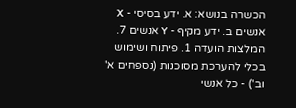הכשרה בנושא: א. ידע בסיסי - X אנשים ב. ידע מקיף - Y אנשים 7. המלצות הועדה 1. פיתוח ושימוש בכלי להערכת מסוכנות (נספחים א' וב') - כל אנשי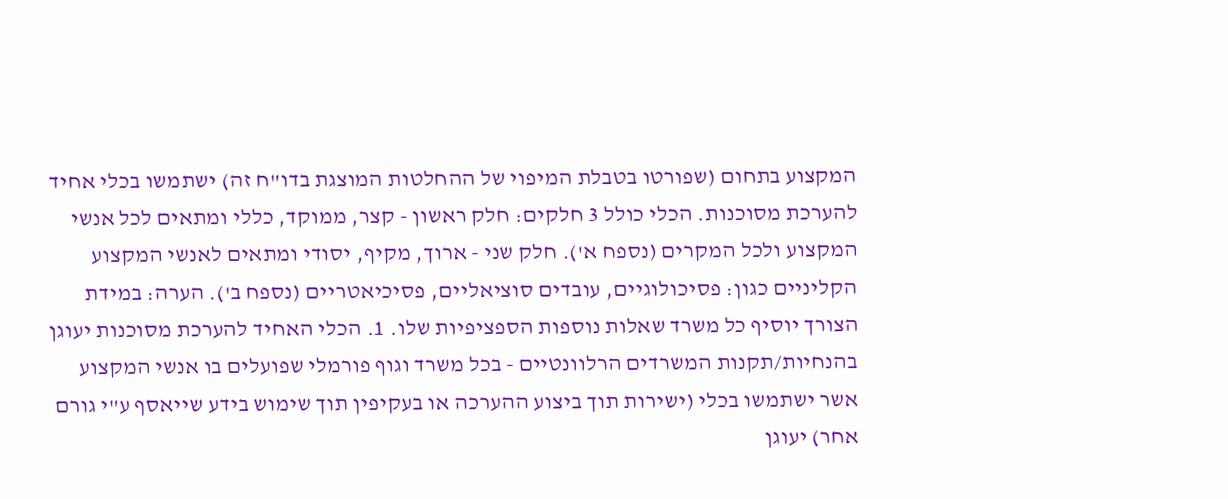המקצוע בתחום (שפורטו בטבלת המיפוי של ההחלטות המוצגת בדו"ח זה) ישתמשו בכלי אחיד להערכת מסוכנות. הכלי כולל 3 חלקים: חלק ראשון - קצר, ממוקד, כללי ומתאים לכל אנשי המקצוע ולכל המקרים (נספח א'). חלק שני - ארוך, מקיף, יסודי ומתאים לאנשי המקצוע הקליניים כגון: פסיכולוגיים, עובדים סוציאליים, פסיכיאטריים (נספח ב'). הערה: במידת הצורך יוסיף כל משרד שאלות נוספות הספציפיות שלו. 1. הכלי האחיד להערכת מסוכנות יעוגן בהנחיות/תקנות המשרדים הרלוונטיים - בכל משרד וגוף פורמלי שפועלים בו אנשי המקצוע אשר ישתמשו בכלי (ישירות תוך ביצוע ההערכה או בעקיפין תוך שימוש בידע שייאסף ע"י גורם אחר) יעוגן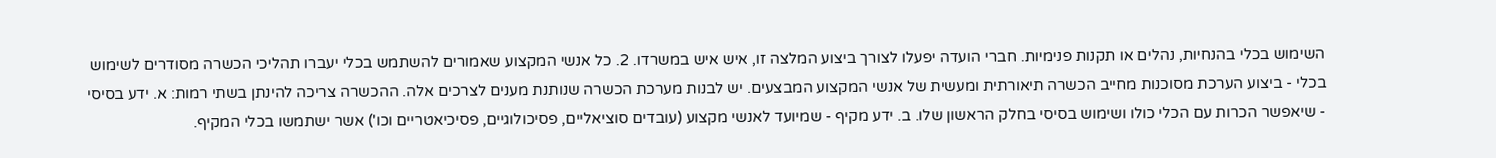השימוש בכלי בהנחיות, נהלים או תקנות פנימיות. חברי הועדה יפעלו לצורך ביצוע המלצה זו, איש איש במשרדו. 2. כל אנשי המקצוע שאמורים להשתמש בכלי יעברו תהליכי הכשרה מסודרים לשימוש בכלי - ביצוע הערכת מסוכנות מחייב הכשרה תיאורתית ומעשית של אנשי המקצוע המבצעים. יש לבנות מערכת הכשרה שנותנת מענים לצרכים אלה. ההכשרה צריכה להינתן בשתי רמות: א. ידע בסיסי - שיאפשר הכרות עם הכלי כולו ושימוש בסיסי בחלק הראשון שלו. ב. ידע מקיף - שמיועד לאנשי מקצוע (עובדים סוציאליים, פסיכולוגיים, פסיכיאטריים וכו') אשר ישתמשו בכלי המקיף.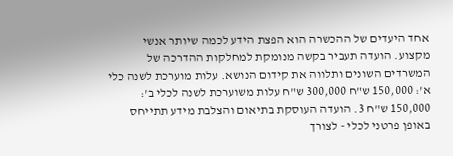אחד היעדים של ההכשרה הוא הפצת הידע לכמה שיותר אנשי מקצוע. הועדה תעביר בקשה מנומקת למחלקות ההדרכה של המשרדים השונים ותלווה את קידום הנושא. עלות מוערכת לשנה כלי א': 150,000 ש"ח 300,000 ש"ח עלות משוערכת לשנה לכלי ב': 150,000 ש"ח 3. הועדה העוסקת בתיאום והצלבת מידע תתייחס באופן פרטני לכלי - לצורך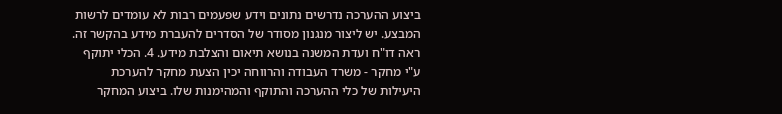ביצוע ההערכה נדרשים נתונים וידע שפעמים רבות לא עומדים לרשות המבצע. יש ליצור מנגנון מסודר של הסדרים להעברת מידע בהקשר זה. ראה דו"ח ועדת המשנה בנושא תיאום והצלבת מידע. 4. הכלי יתוקף ע"י מחקר - משרד העבודה והרווחה יכין הצעת מחקר להערכת היעילות של כלי ההערכה והתוקף והמהימנות שלו. ביצוע המחקר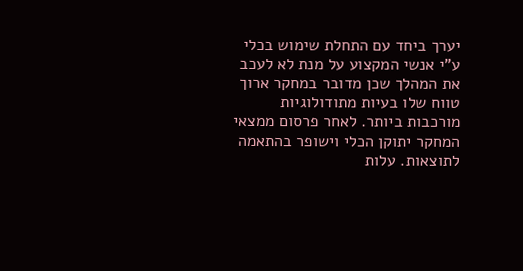יערך ביחד עם התחלת שימוש בכלי ע"י אנשי המקצוע על מנת לא לעכב את המהלך שכן מדובר במחקר ארוך טווח שלו בעיות מתודולוגיות מורכבות ביותר. לאחר פרסום ממצאי המחקר יתוקן הכלי וישופר בהתאמה לתוצאות. עלות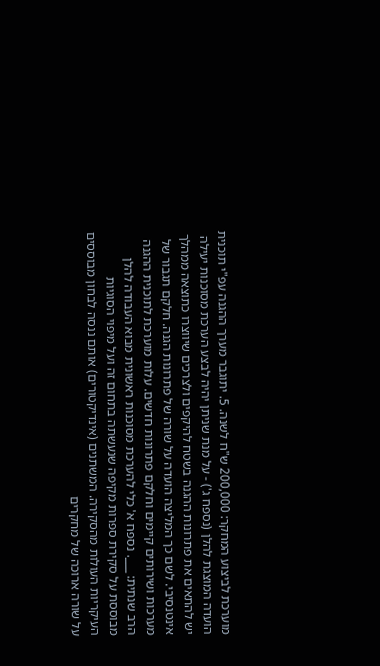מוערכת לביצוע המחקר: 200,000 ש"ח לשנה. 5. יתוגבר מערך ההגנה עפ"י תוכנית הועדה המוצגת להלן (נספח ג') - על מנת שניתן יהיה לבצע הערכת מסוכנות יעילה יש להתאים את פתרונות ההגנה בשטח להיקפים ולצרכים שיווצרו כתוצאה ממהלך אינטנסיבי. לשם כך המליצה הועדה על שורה של פתרונות הגנה. חלקם תגבור של מערכות ושירותים קיימים וחלקם פתרונות חדשים. עלות מוערכת לתוכנית ההגנה הרב שנתית: ___. נספח א' כלי להערכת מסוכנות ראשונית מבוא העבודה להלן מבוססת על סקירת ספרות מקיפה שנעשתה בתחום זה ועל מיפוי הסוגיות העיקריות העולות מהסקירה. המשתנים (אינדיקטורים) אותם ננסה לבחון מבוססים על שורה ארוכה של מחקרים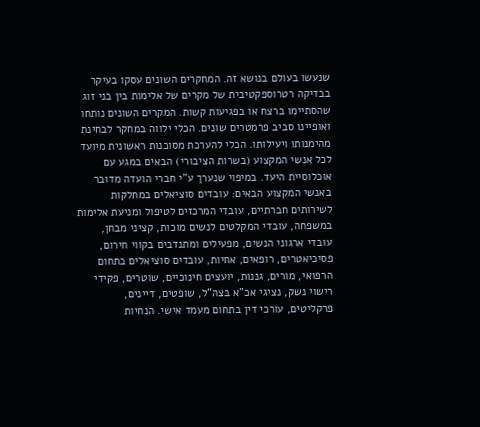שנעשו בעולם בנושא זה. המחקרים השונים עסקו בעיקר בבדיקה רטרוספקטיבית של מקרים של אלימות בין בני זוג שהסתיימו ברצח או בפגיעות קשות. המקרים השונים נותחו ואופיינו סביב פרמטרים שונים. הכלי ילווה במחקר לבחינת מהימנותו ויעילותו. הכלי להערכת מסוכנות ראשונית מיועד לכל אנשי המקצוע (בשרות הציבורי) הבאים במגע עם אוכלוסיית היעד. במיפוי שנערך ע"י חברי הועדה מדובר באנשי המקצוע הבאים: עובדים סוציאלים במחלקות לשירותים חברתיים, עובדי המרכזים לטיפול ומניעת אלימות במשפחה, עובדי המקלטים לנשים מוכות, קציני מבחן, עובדי ארגוני הנשים, מפעילים ומתנדבים בקווי חירום, פסיכיאטרים, רופאים, אחיות, עובדים סוציאלים בתחום הרפואי, מורים, גננות, יועצים חינוכיים, שוטרים, פקידי רישוי נשק, נציגי אכ"א בצה"ל, שופטים, דיינים, פרקליטים, עורכי דין בתחום מעמד אישי. הנחיות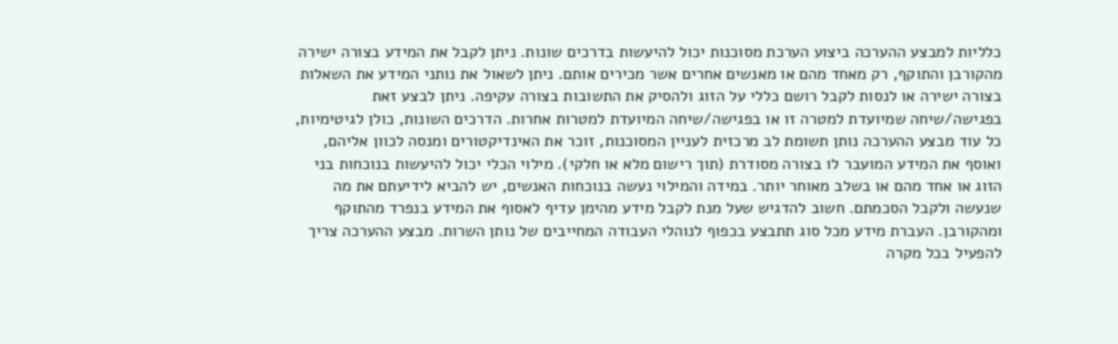כלליות למבצע ההערכה ביצוע הערכת מסוכנות יכול להיעשות בדרכים שונות. ניתן לקבל את המידע בצורה ישירה מהקורבן והתוקף, רק מאחד מהם או מאנשים אחרים אשר מכירים אותם. ניתן לשאול את נותני המידע את השאלות בצורה ישירה או לנסות לקבל רושם כללי על הזוג ולהסיק את התשובות בצורה עקיפה. ניתן לבצע זאת בפגישה/שיחה שמיועדת למטרה זו או בפגישה/שיחה המיועדת למטרות אחרות. הדרכים השונות, כולן לגיטימיות, כל עוד מבצע ההערכה נותן תשומת לב מרכזית לעניין המסוכנות, זוכר את האינדיקטורים ומנסה לכוון אליהם, ואוסף את המידע המועבר לו בצורה מסודרת (תוך רישום מלא או חלקי). מילוי הכלי יכול להיעשות בנוכחות בני הזוג או אחד מהם או בשלב מאוחר יותר. במידה והמילוי נעשה בנוכחות האנשים, יש להביא לידיעתם את מה שנעשה ולקבל הסכמתם. חשוב להדגיש שעל מנת לקבל מידע מהימן עדיף לאסוף את המידע בנפרד מהתוקף ומהקורבן. העברת מידע מכל סוג תתבצע בכפוף לנוהלי העבודה המחייבים של נותן השרות. מבצע ההערכה צריך להפעיל בכל מקרה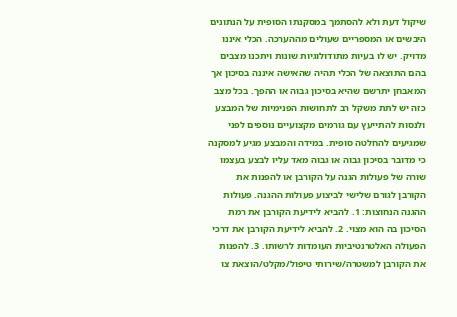שיקול דעת ולא להסתמך במסקנתו הסופית על הנתונים היבשים או המספריים שעולים מההערכה. הכלי איננו מדויק. יש לו בעיות מתודולוגיות שונות ויתכנו מצבים בהם התוצאה של הכלי תהיה שהאישה איננה בסיכון אך המאבחן יתרשם שהיא בסיכון גבוה או ההפך. בכל מצב כזה יש לתת משקל רב לתחושות הפנימיות של המבצע ולנסות להתייעץ עם גורמים מקצועיים נוספים לפני שמגיעים להחלטה סופית. במידה והמבצע מגיע למסקנה כי מדובר בסיכון גבוה או גבוה מאד עליו לבצע בעצמו שורה של פעולות הגנה על הקורבן או להפנות את הקורבן לגורם שלישי לביצוע פעולות ההגנה. פעולות ההגנה הנחוצות: 1. להביא לידיעת הקורבן את רמת הסיכון בה הוא מצוי. 2. להביא לידיעת הקורבן את דרכי הפעולה האלטרנטיביות העומדות לרשותו. 3. להפנות את הקורבן למשטרה/שירותי טיפול/מקלט/הוצאת צו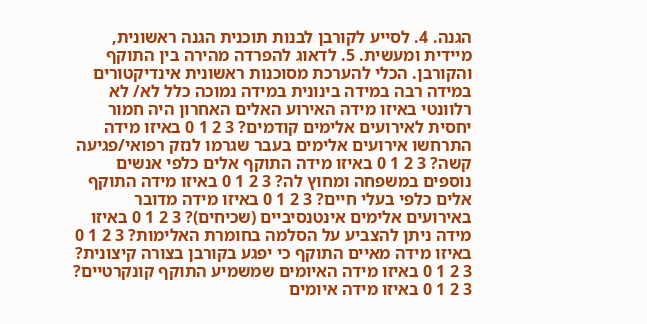הגנה. 4. לסייע לקורבן לבנות תוכנית הגנה ראשונית, מיידית ומעשית. 5. לדאוג להפרדה מהירה בין התוקף והקורבן. הכלי להערכת מסוכנות ראשונית אינדיקטורים במידה רבה במידה בינונית במידה נמוכה כלל לא/ לא רלוונטי באיזו מידה האירוע האלים האחרון היה חמור יחסית לאירועים אלימים קודמים? 3 2 1 0 באיזו מידה התרחשו אירועים אלימים בעבר שגרמו לנזק רפואי/פגיעה קשה? 3 2 1 0 באיזו מידה התוקף אלים כלפי אנשים נוספים במשפחה ומחוץ לה? 3 2 1 0 באיזו מידה התוקף אלים כלפי בעלי חיים? 3 2 1 0 באיזו מידה מדובר באירועים אלימים אינטנסיביים (שכיחים)? 3 2 1 0 באיזו מידה ניתן להצביע על הסלמה בחומרת האלימות? 3 2 1 0 באיזו מידה מאיים התוקף כי יפגע בקורבן בצורה קיצונית? 3 2 1 0 באיזו מידה האיומים שמשמיע התוקף קונקרטיים? 3 2 1 0 באיזו מידה איומים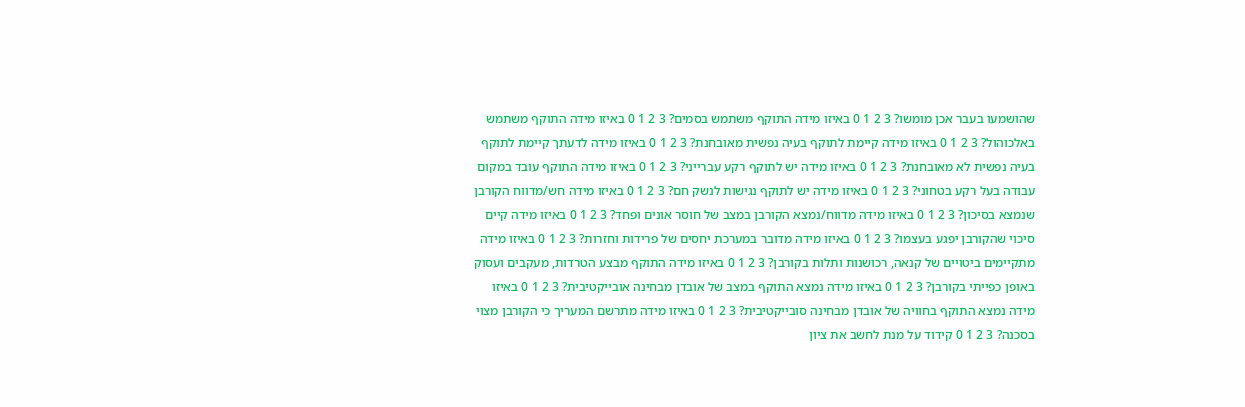שהושמעו בעבר אכן מומשו? 3 2 1 0 באיזו מידה התוקף משתמש בסמים? 3 2 1 0 באיזו מידה התוקף משתמש באלכוהול? 3 2 1 0 באיזו מידה קיימת לתוקף בעיה נפשית מאובחנת? 3 2 1 0 באיזו מידה לדעתך קיימת לתוקף בעיה נפשית לא מאובחנת? 3 2 1 0 באיזו מידה יש לתוקף רקע עברייני? 3 2 1 0 באיזו מידה התוקף עובד במקום עבודה בעל רקע בטחוני? 3 2 1 0 באיזו מידה יש לתוקף נגישות לנשק חם? 3 2 1 0 באיזו מידה חש/מדווח הקורבן שנמצא בסיכון? 3 2 1 0 באיזו מידה מדווח/נמצא הקורבן במצב של חוסר אונים ופחד? 3 2 1 0 באיזו מידה קיים סיכוי שהקורבן יפגע בעצמו? 3 2 1 0 באיזו מידה מדובר במערכת יחסים של פרידות וחזרות? 3 2 1 0 באיזו מידה מתקיימים ביטויים של קנאה, רכושנות ותלות בקורבן? 3 2 1 0 באיזו מידה התוקף מבצע הטרדות, מעקבים ועסוק באופן כפייתי בקורבן? 3 2 1 0 באיזו מידה נמצא התוקף במצב של אובדן מבחינה אובייקטיבית? 3 2 1 0 באיזו מידה נמצא התוקף בחוויה של אובדן מבחינה סובייקטיבית? 3 2 1 0 באיזו מידה מתרשם המעריך כי הקורבן מצוי בסכנה? 3 2 1 0 קידוד על מנת לחשב את ציון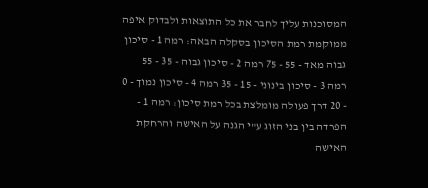המסוכנות עליך לחבר את כל התוצאות ולבדוק איפה ממוקמת רמת הסיכון בסקלה הבאה: רמה 1 - סיכון גבוה מאד - 55 - 75 רמה 2 - סיכון גבוה - 35 - 55 רמה 3 - סיכון בינוני - 15 - 35 רמה 4 - סיכון נמוך - 0 - 20 דרך פעולה מומלצת בכל רמת סיכון: רמה 1 - הפרדה בין בני הזוג ע"י הגנה על האישה והרחקת האישה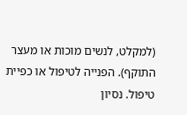(למקלט, לנשים מוכות או מעצר התוקף). הפנייה לטיפול או כפיית טיפול. נסיון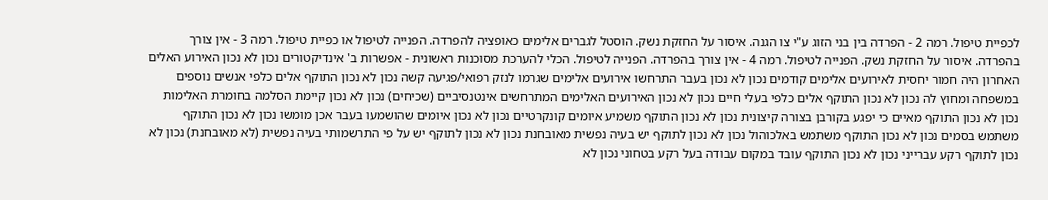לכפיית טיפול. רמה 2 - הפרדה בין בני הזוג ע"י צו הגנה. איסור על החזקת נשק. הוסטל לגברים אלימים כאופציה להפרדה. הפנייה לטיפול או כפיית טיפול. רמה 3 - אין צורך בהפרדה. איסור על החזקת נשק. הפנייה לטיפול. רמה 4 - אין צורך בהפרדה. הפנייה לטיפול. הכלי להערכת מסוכנות ראשונית - אפשרות ב' אינדיקטורים נכון לא נכון האירוע האלים האחרון היה חמור יחסית לאירועים אלימים קודמים נכון לא נכון בעבר התרחשו אירועים אלימים שגרמו לנזק רפואי/פגיעה קשה נכון לא נכון התוקף אלים כלפי אנשים נוספים במשפחה ומחוץ לה נכון לא נכון התוקף אלים כלפי בעלי חיים נכון לא נכון האירועים האלימים המתרחשים אינטנסיביים (שכיחים) נכון לא נכון קיימת הסלמה בחומרת האלימות נכון לא נכון התוקף מאיים כי יפגע בקורבן בצורה קיצונית נכון לא נכון התוקף משמיע איומים קונקרטיים נכון לא נכון איומים שהושמעו בעבר אכן מומשו נכון לא נכון התוקף משתמש בסמים נכון לא נכון התוקף משתמש באלכוהול נכון לא נכון לתוקף יש בעיה נפשית מאובחנת נכון לא נכון לתוקף יש על פי התרשמותי בעיה נפשית (לא מאובחנת) נכון לא נכון לתוקף רקע עברייני נכון לא נכון התוקף עובד במקום עבודה בעל רקע בטחוני נכון לא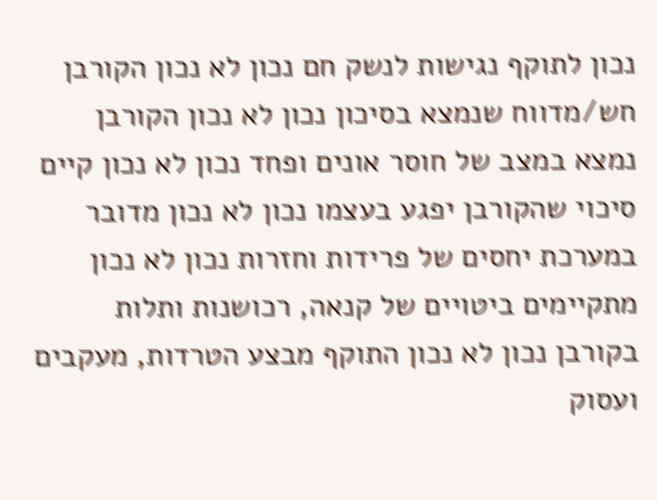נכון לתוקף נגישות לנשק חם נכון לא נכון הקורבן חש/מדווח שנמצא בסיכון נכון לא נכון הקורבן נמצא במצב של חוסר אונים ופחד נכון לא נכון קיים סיכוי שהקורבן יפגע בעצמו נכון לא נכון מדובר במערכת יחסים של פרידות וחזרות נכון לא נכון מתקיימים ביטויים של קנאה, רכושנות ותלות בקורבן נכון לא נכון התוקף מבצע הטרדות, מעקבים ועסוק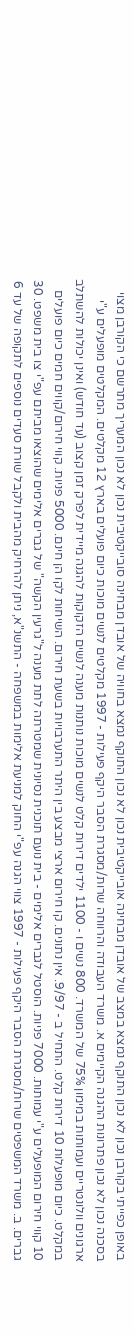באופן כפייתי בקורבן נכון לא נכון התוקף נמצא במצב של אובדן מבחינה אובייקטיבית נכון לא נכון התוקף נמצא בחוויה של אובדן מבחינה סובייקטיבית נכון לא נכון המעריך מתרשם כי הקורבן מצוי בסכנה נכון לא נכון פתרונות ההגנה הקיימים א. משרד העבודה והרווחה שרות/מסגרת הסבר היקף פעילות - 1997 מקלטים לנשים מוכות כיום פועלים בארץ 12 מקלטים. המקלטים מופעלים ע"י ארגונים וולונטריים ועמותות במימון 75% של המשרד. 800 נשים ו - 1100 ילדים דירות קלט לנשים מוכות נותנות מענה לנשים הזקוקות להגנה מיידית לפרק זמן קצוב (עד חודש) ואינן יכולות להשתלב במקלט. כיום מופעלות 10 דירות קלט. התחיל ב - 9/97. אין נתונים. קו חירום ארצי מבצע בין היתר התערבויות בשעת חירום. השיחות לקו הן חינם. 5000 פניות. קווי חירום/קווים חמים כיום פועלים 10 קווי חירום המופעלים ע"י עמותות. 7000 פניות. הוסטל לגברים אלימים - בית נועם תוכנית נסיונית שמטרתה לתת מענה ל"גרעין הקשה" של גברים אלימים שהוצאו מביתם עפ"י צו בית משפט. 30 גברים. ב. משרד המשפטים שרות/מסגרת הסבר היקף פעילות - 1997 צווי הגנה עפ"י החוק למניעת אלימות במשפחה - התשנ"א, ניתן להרחיק מהבית ולקבל שורת סעדים נוספים לתקופה של עד 6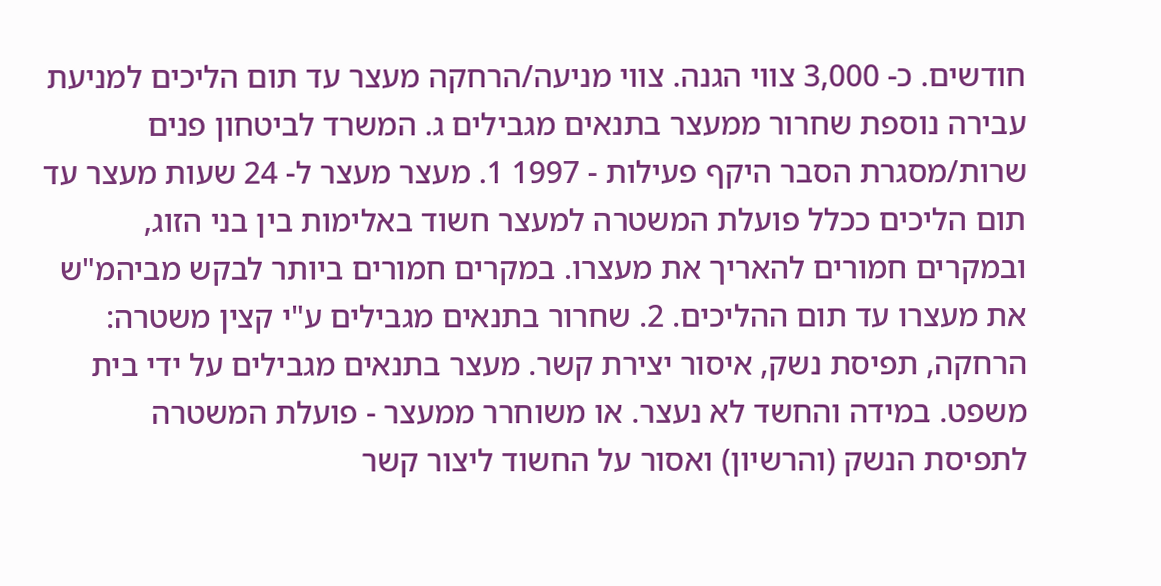חודשים. כ- 3,000 צווי הגנה. צווי מניעה/הרחקה מעצר עד תום הליכים למניעת עבירה נוספת שחרור ממעצר בתנאים מגבילים ג. המשרד לביטחון פנים שרות/מסגרת הסבר היקף פעילות - 1997 1. מעצר מעצר ל- 24 שעות מעצר עד תום הליכים ככלל פועלת המשטרה למעצר חשוד באלימות בין בני הזוג, ובמקרים חמורים להאריך את מעצרו. במקרים חמורים ביותר לבקש מביהמ"ש את מעצרו עד תום ההליכים. 2. שחרור בתנאים מגבילים ע"י קצין משטרה: הרחקה, תפיסת נשק, איסור יצירת קשר. מעצר בתנאים מגבילים על ידי בית משפט. במידה והחשד לא נעצר. או משוחרר ממעצר - פועלת המשטרה לתפיסת הנשק (והרשיון) ואסור על החשוד ליצור קשר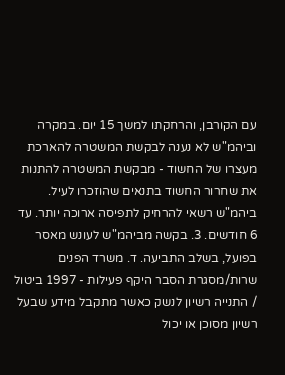עם הקורבן, והרחקתו למשך 15 יום. במקרה וביהמ"ש לא נענה לבקשת המשטרה להארכת מעצרו של החשוד - מבקשת המשטרה להתנות את שחרור החשוד בתנאים שהוזכרו לעיל. ביהמ"ש רשאי להרחיק לתפיסה ארוכה יותר. עד 6 חודשים. 3. בקשה מביהמ"ש לעונש מאסר בפועל, בשלב התביעה. ד. משרד הפנים שרות/מסגרת הסבר היקף פעילות - 1997 ביטול / התנייה רשיון לנשק כאשר מתקבל מידע שבעל רשיון מסוכן או יכול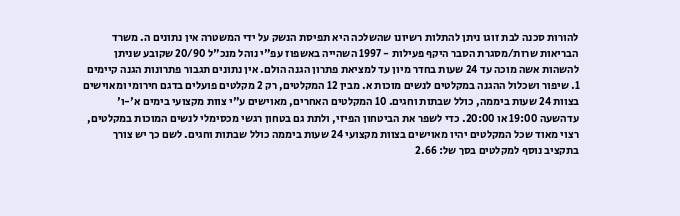להורות סכנה לבת זוגו ניתן להתלות רשיונו שהשלכה היא תפיסת הנשק על ידי המשטרה אין נתונים ה. משרד הבריאות שרות/מסגרת הסבר היקף פעילות - 1997 השהייה באשפוז עפ"י נוהל מנכ"ל 20/90 שקובע שניתן להשהות אשה מוכה עד 24 שעות בחדר מיון עד למציאת פתרון הגנה הולם. אין נתונים תגבור פתרונות הגנה קיימים 1. שיפור ושכלול ההגנה במקלטים לנשים מוכות א. מבין 12 המקלטים, רק 2 מקלטים פועלים בדגם חירומי ומאוישים בצוות 24 שעות ביממה, כולל שבתות וחגים. 10 המקלטים האחרים, מאוישים ע"י צוות מקצועי בימים א'-ו' עדהשעה 19:00 או 20:00. כדי לשפר את הביטחון הפיזי, ולתת גם בטחון רגשי מכסימלי לנשים המוכות במקלטים, רצוי מאוד שכל המקלטים יהיו מאוישים בצוות מקצועי 24 שעות ביממה כולל שבתות וחגים. לשם כך יש צורך בתקציב נוסף למקלטים בסך של: 2.66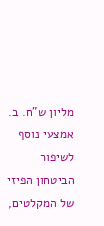מליון ש"ח. ב. אמצעי נוסף לשיפור הביטחון הפיזי של המקלטים,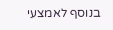בנוסף לאמצעי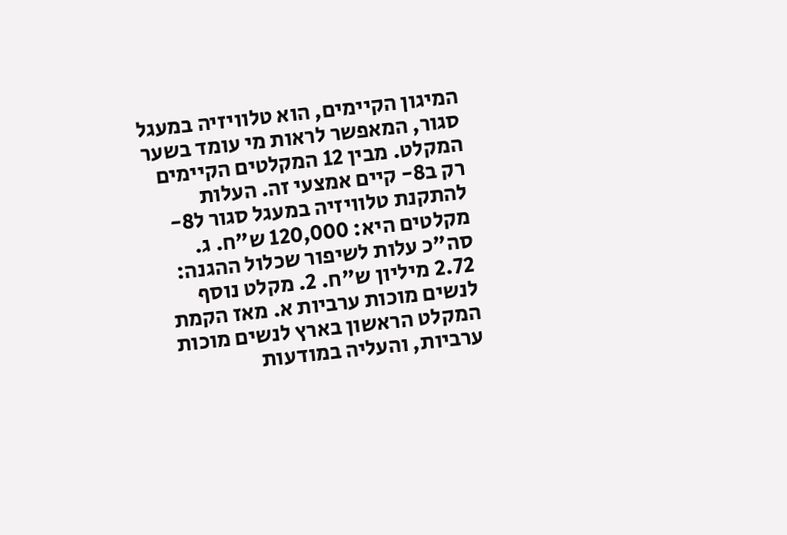המיגון הקיימים, הוא טלוויזיה במעגל סגור, המאפשר לראות מי עומד בשער המקלט. מבין 12 המקלטים הקיימים רק ב8- קיים אמצעי זה. העלות להתקנת טלוויזיה במעגל סגור ל8- מקלטים היא: 120,000 ש"ח. ג. סה"כ עלות לשיפור שכלול ההגנה: 2.72 מיליון ש"ח. 2. מקלט נוסף לנשים מוכות ערביות א. מאז הקמת המקלט הראשון בארץ לנשים מוכות ערביות, והעליה במודעות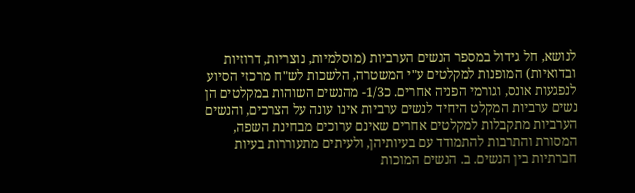לנושא, חל גידול במספר הנשים הערביות (מוסלמיות, נוצריות, דרוזיות ובדואיות) המופנות למקלטים ע"י המשטרה, הלשכות לש"ח מרכזי הסיוע לנפגעות אונס, וגורמי הפניה אחרים. כ1/3- מהנשים השוהות במקלטים הן נשים ערביות המקלט היחיד לנשים ערביות אינו עונה על הצרכים, והנשים הערביות מתקבלות למקלטים אחרים שאינם ערוכים מבחינת השפה, המסורת והתרבות להתמודד עם בעיותיהן, ולעיתים מתעוררות בעיות חברתיות בין הנשים. ב. הנשים המוכות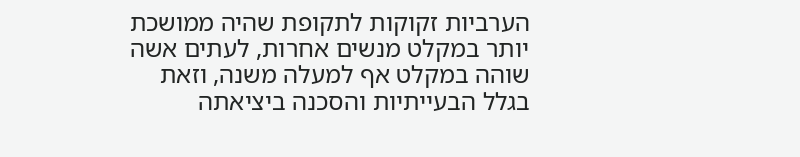הערביות זקוקות לתקופת שהיה ממושכת יותר במקלט מנשים אחרות, לעתים אשה שוהה במקלט אף למעלה משנה, וזאת בגלל הבעייתיות והסכנה ביציאתה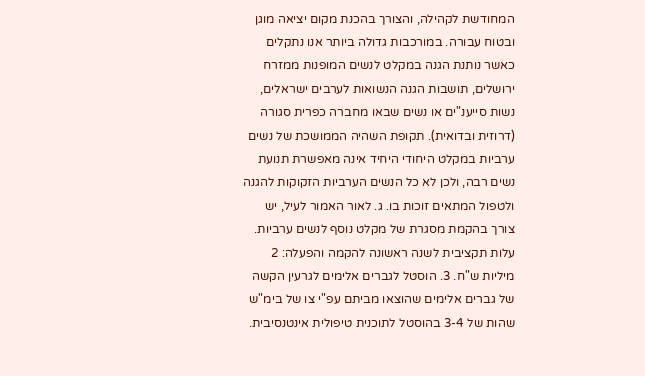המחודשת לקהילה, והצורך בהכנת מקום יציאה מוגן ובטוח עבורה. במורכבות גדולה ביותר אנו נתקלים כאשר נותנת הגנה במקלט לנשים המופנות ממזרח ירושלים, תושבות הגנה הנשואות לערבים ישראלים, נשות סייענ"ים או נשים שבאו מחברה כפרית סגורה (דרוזית ובדואית). תקופת השהיה הממושכת של נשים ערביות במקלט היחודי היחיד אינה מאפשרת תנועת נשים רבה, ולכן לא כל הנשים הערביות הזקוקות להגנה ולטפול המתאים זוכות בו. ג. לאור האמור לעיל, יש צורך בהקמת מסגרת של מקלט נוסף לנשים ערביות. עלות תקציבית לשנה ראשונה להקמה והפעלה: 2 מיליות ש"ח. 3. הוסטל לגברים אלימים לגרעין הקשה של גברים אלימים שהוצאו מביתם עפ"י צו של בימ"ש שהות של 3-4 בהוסטל לתוכנית טיפולית אינטנסיבית.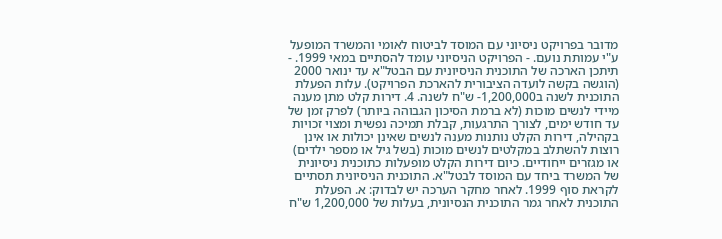מדובר בפרויקט ניסיוני עם המוסד לביטוח לאומי והמשרד המופעל ע"י עמותת נועם. - הפרויקט הניסיוני עומד להסתיים במאי 1999. - תיתכן הארכה של התוכנית הניסיונית עם הבטל"א עד ינואר 2000 (הוגשה בקשה לועדה הציבורית להארכת הפרויקט). עלות הפעלת התוכנית לשנה ב1,200,000- ש"ח לשנה. 4. דירות קלט מתן מענה מיידי לנשים מוכות (לא ברמת הסיכון הגבוהה ביותר) לפרק זמן של עד חודש ימים, לצורך התרגעות, קבלת תמיכה נפשית ומצוי זכויות בקהילה, דירות הקלט נותנות מענה לנשים שאינן יכולות או אינן רוצות להשתלב במקלטים לנשים מוכות (בשל גיל או מספר ילדים) או מגזרים ייחודיים. כיום דירות הקלט מופעלות כתוכנית ניסיונית של המשרד ביחד עם המוסד לבטל"א. התוכנית הניסיונית תסתיים לקראת סוף 1999. לאחר מחקר הערכה יש לבדוק: א. הפעלת התוכנית לאחר גמר התוכנית הנסיונית, בעלות של 1,200,000 ש"ח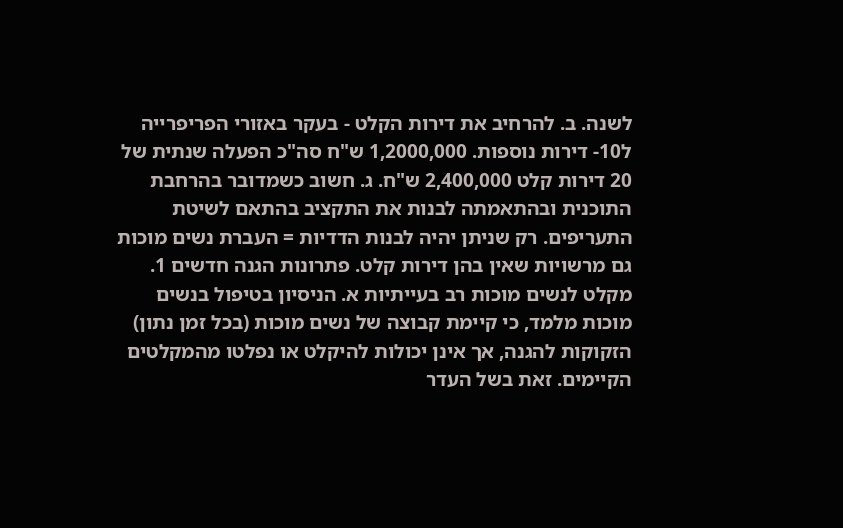לשנה. ב. להרחיב את דירות הקלט - בעקר באזורי הפריפרייה ל10- דירות נוספות. 1,2000,000 ש"ח סה"כ הפעלה שנתית של 20 דירות קלט 2,400,000 ש"ח. ג. חשוב כשמדובר בהרחבת התוכנית ובהתאמתה לבנות את התקציב בהתאם לשיטת התעריפים. רק שניתן יהיה לבנות הדדיות = העברת נשים מוכות גם מרשויות שאין בהן דירות קלט. פתרונות הגנה חדשים 1. מקלט לנשים מוכות רב בעייתיות א. הניסיון בטיפול בנשים מוכות מלמד, כי קיימת קבוצה של נשים מוכות (בכל זמן נתון) הזקוקות להגנה, אך אינן יכולות להיקלט או נפלטו מהמקלטים הקיימים. זאת בשל העדר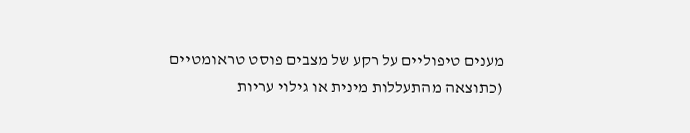מענים טיפוליים על רקע של מצבים פוסט טראומטיים (כתוצאה מהתעללות מינית או גילוי עריות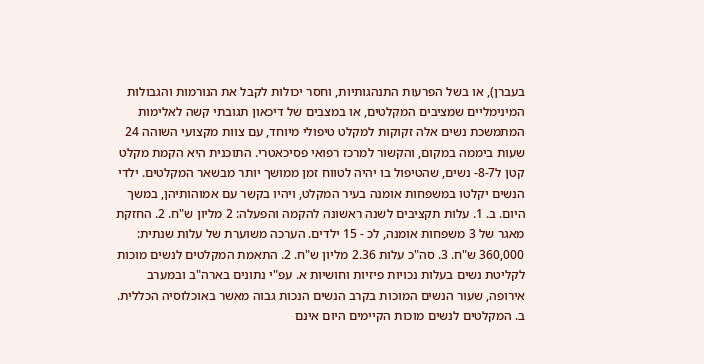בעברן), או בשל הפרעות התנהגותיות, וחסר יכולות לקבל את הנורמות והגבולות המינימליים שמציבים המקלטים, או במצבים של דיכאון תגובתי קשה לאלימות המתמשכת נשים אלה זקוקות למקלט טיפולי מיוחד, עם צוות מקצועי השוהה 24 שעות ביממה במקום, והקשור למרכז רפואי פסיכאטרי. התוכנית היא הקמת מקלט קטן ל8-7- נשים, שהטיפול בו יהיה לטווח זמן ממושך יותר מבשאר המקלטים. ילדי הנשים יקלטו במשפחות אומנה בעיר המקלט, ויהיו בקשר עם אמוהותיהן, במשך היום. ב. 1. עלות תקציבים לשנה ראשונה להקמה והפעלה: 2 מליון ש"ח. 2. החזקת מאגר של 3 משפחות אומנה, לכ - 15 ילדים. הערכה משוערת של עלות שנתית: 360,000 ש"ח. 3. סה"כ עלות 2.36 מליון ש"ח. 2. התאמת המקלטים לנשים מוכות לקליטת נשים בעלות נכויות פיזיות וחושיות א. עפ"י נתונים בארה"ב ובמערב אירופה, שעור הנשים המוכות בקרב הנשים הנכות גבוה מאשר באוכלוסיה הכללית. ב. המקלטים לנשים מוכות הקיימים היום אינם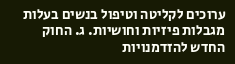ערוכים לקליטה וטיפול בנשים בעלות מגבלות פיזיות וחושיות. ג. החוק החדש להזדמנויות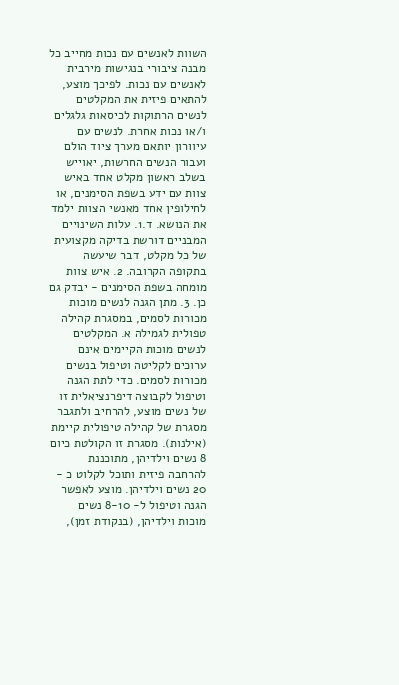השוות לאנשים עם נכות מחייב כל מבנה ציבורי בנגישות מירבית לאנשים עם נכות. לפיכך מוצע, להתאים פיזית את המקלטים לנשים הרתוקות לכיסאות גלגלים ו/או נכות אחרת. לנשים עם עיוורון יותאם מערך ציוד הולם ועבור הנשים החרשות, יאוייש בשלב ראשון מקלט אחד באיש צוות עם ידע בשפת הסימנים, או לחילופין אחד מאנשי הצוות ילמד את הנושא. ד.1. עלות השינויים המבניים דורשת בדיקה מקצועית של כל מקלט, דבר שיעשה בתקופה הקרובה. 2. איש צוות מומחה בשפת הסימנים - יבדק גם כן. 3. מתן הגנה לנשים מוכות מכורות לסמים, במסגרת קהילה טפולית לגמילה א. המקלטים לנשים מוכות הקיימים אינם ערוכים לקליטה וטיפול בנשים מכורות לסמים. כדי לתת הגנה וטיפול לקבוצה דיפרנציאלית זו של נשים מוצע, להרחיב ולתגבר מסגרת של קהילה טיפולית קיימת (אילנות). מסגרת זו הקולטת כיום 8 נשים וילדיהן, מתוכננת להרחבה פיזית ותוכל לקלוט כ - 20 נשים וילדיהן. מוצע לאפשר הגנה וטיפול ל- 8-10 נשים מוכות וילדיהן, (בנקודת זמן),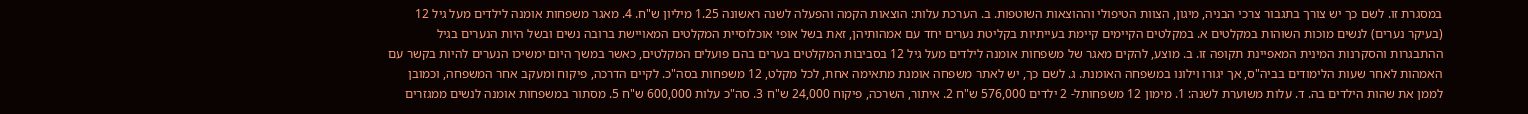במסגרת זו. לשם כך יש צורך בתגבור צרכי הבניה, מיגון, הצוות הטיפולי וההוצאות השוטפות. ב. הערכת עלות: הוצאות הקמה והפעלה לשנה ראשונה 1.25 מיליון ש"ח. 4. מאגר משפחות אומנה לילדים מעל גיל 12 (בעיקר נערים) לנשים מוכות השוהות במקלטים א. במקלטים הקיימים קיימת בעייתיות בקליטת נערים יחד עם אמהותיהן, זאת בשל אופי אוכלוסיית המקלטים המאויישת ברובה נשים ובשל היות הנערים בגיל ההתבגרות והסקרנות המינית המאפיינת תקופה זו. ב. מוצע, להקים מאגר של משפחות אומנה לילדים מעל גיל 12 בסביבות המקלטים בערים בהם פועלים המקלטים, כאשר במשך היום ימשיכו הנערים להיות בקשר עם האמהות לאחר שעות הלימודים בביה"ס, אך יגורו וילונו במשפחה האומנת. ג. לשם כך, יש לאתר משפחה אומנת מתאימה אחת, לכל מקלט, 12 משפחות בסה"כ. לקיים הדרכה, פיקוח ומעקב אחר המשפחה, וכמובן לממן את שהות הילדים בה. ד. עלות משוערת לשנה: 1. מימון 12 משפחותל- 2 ילדים 576,000 ש"ח 2. איתור, השרכה, פיקוח 24,000 ש"ח 3. סה"כ עלות 600,000 ש"ח 5. מסתור במשפחות אומנה לנשים ממגזרים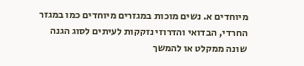מיוחדים א. נשים מוכות במגזרים מיוחדים כמו במגזר החרדי, הבדואי והדרוזי נזקקות לעיתים לסוג הגנה שונה ממקלט או להמשך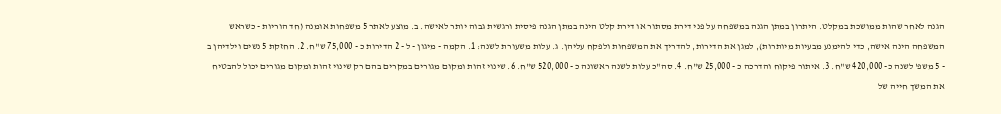הגנה לאחר שהות ממושכת במקלט. היתרון במתן הגנה במשפחה על פני דירת מסתור או דירת קלט הינה במתן הגנה פיסית ורגשית גבוה יותר לאישה. ב. מוצע לאתר 5 משפחות אומנה (חד הוריות - כשראש המשפחה הינה אישה, כדי להימנע מבעיות מיותרות), למגן את הדירות, להדריך את המשפחות ולפקח עליהן. ג. עלות משעורת לשנה: 1. הקמה - מיגון - ל - 2 הדירות כ - 75,000 ש"ח. 2. החזקת 5 נשים וילדיהן ב - 5 משפ' לשנה כ- 420,000 ש"ח. 3. איתור פיקוח והדרכה כ - 25,000 ש"ח. 4. סה"כ עלות לשנה ראשונה כ - 520,000 ש"ח. 6. שינוי זהות ומקום מגורים במקרים בהם רק שינוי זהות ומקום מגורים יכול להבטיח את המשך חייה של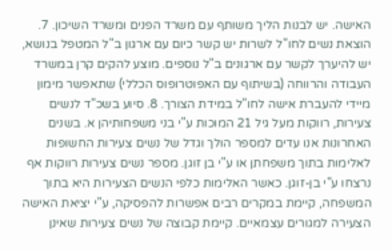האישה. יש לבנות הליך משותף עם משרד הפנים ומשרד השיכון. 7. הוצאת נשים לחו"ל לשרות יש קשר כיום עם ארגון ב"ל המטפל בנושא, יש להיערך לקשר עם ארגונים ב"ל נוספים. מוצע להקים קרן במשרד העבודה והרווחה (בשיתוף עם האפוטרופוס הכללי) שתאפשר מימון מיידי להעברת אישה לחו"ל במידת הצורך. 8. סיוע בשכ"ד לנשים צעירות, רווקות מעל גיל 21 המוכות ע"י בני משפחותיהן א. בשנים האחרונות אנו עדים למספר הולך וגדל של נשים צעירות החשופות לאלימות בתוך משפחתן או ע"י בן זוגן. מספר נשים צעירות רווקות אף נרצחו ע"י בן-זוגן. כאשר האלימות כלפי הנשים הצעירות היא בתוך המשפחה, קיימת במקרים רבים אפשרות להפסיקה, ע"י יציאת האישה הצעירה למגורים עצמאיים. קיימת קבוצה של נשים צעירות שאינן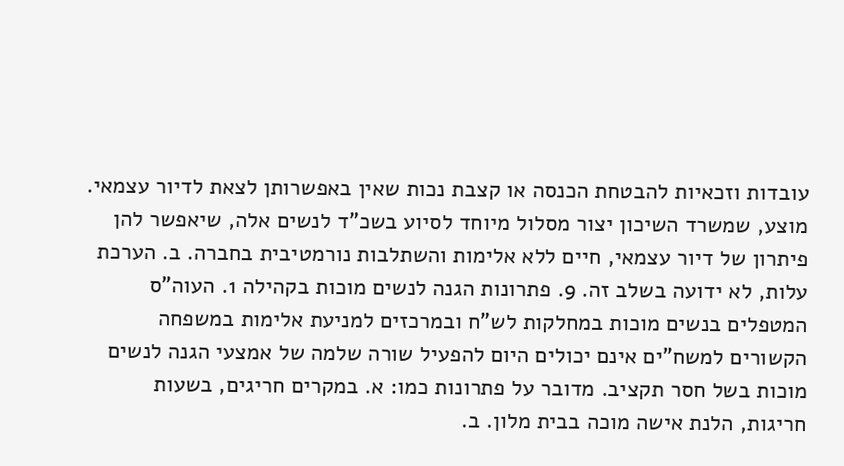עובדות וזכאיות להבטחת הכנסה או קצבת נכות שאין באפשרותן לצאת לדיור עצמאי. מוצע, שמשרד השיכון יצור מסלול מיוחד לסיוע בשכ"ד לנשים אלה, שיאפשר להן פיתרון של דיור עצמאי, חיים ללא אלימות והשתלבות נורמטיבית בחברה. ב. הערכת עלות, לא ידועה בשלב זה. 9. פתרונות הגנה לנשים מוכות בקהילה 1. העוה"ס המטפלים בנשים מוכות במחלקות לש"ח ובמרכזים למניעת אלימות במשפחה הקשורים למשח"ים אינם יכולים היום להפעיל שורה שלמה של אמצעי הגנה לנשים מוכות בשל חסר תקציב. מדובר על פתרונות כמו: א. במקרים חריגים, בשעות חריגות, הלנת אישה מוכה בבית מלון. ב.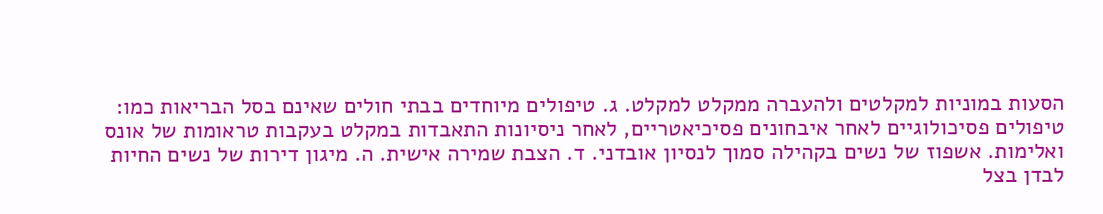הסעות במוניות למקלטים ולהעברה ממקלט למקלט. ג. טיפולים מיוחדים בבתי חולים שאינם בסל הבריאות כמו: טיפולים פסיכולוגיים לאחר איבחונים פסיכיאטריים, לאחר ניסיונות התאבדות במקלט בעקבות טראומות של אונס ואלימות. אשפוז של נשים בקהילה סמוך לנסיון אובדני. ד. הצבת שמירה אישית. ה. מיגון דירות של נשים החיות לבדן בצל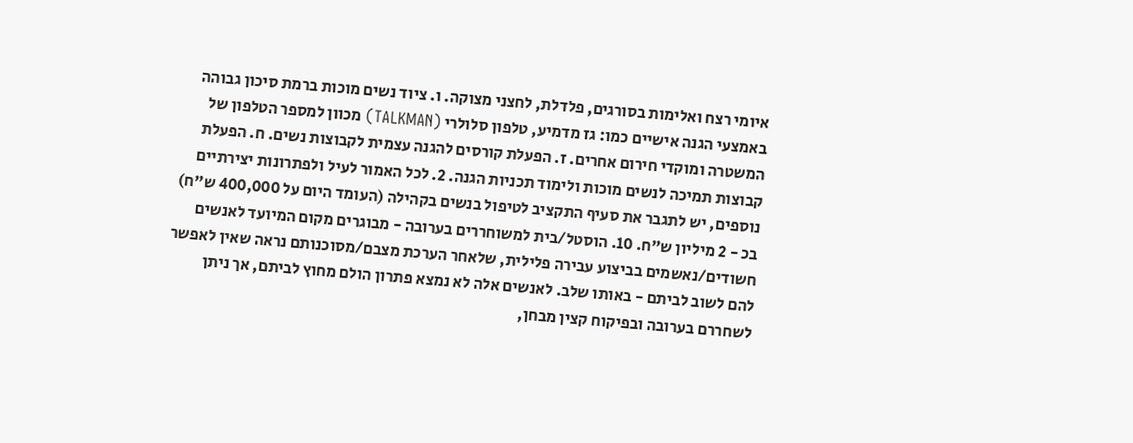איומי רצח ואלימות בסורגים, פלדלת, לחצני מצוקה. ו. ציוד נשים מוכות ברמת סיכון גבוהה באמצעי הגנה אישיים כמו: גז מדמיע, טלפון סלולרי (TALKMAN) מכוון למספר הטלפון של המשטרה ומוקדי חירום אחרים. ז. הפעלת קורסים להגנה עצמית לקבוצות נשים. ח. הפעלת קבוצות תמיכה לנשים מוכות ולימוד תכניות הגנה. 2. לכל האמור לעיל ולפתרונות יצירתיים נוספים, יש לתגבר את סעיף התקציב לטיפול בנשים בקהילה (העומד היום על 400,000 ש"ח) בכ - 2 מיליון ש"ח. 10. הוסטל/בית למשוחררים בערובה - מבוגרים מקום המיועד לאנשים חשודים/נאשמים בביצוע עבירה פלילית, שלאחר הערכת מצבם/מסוכנותם נראה שאין לאפשר להם לשוב לביתם - באותו שלב. לאנשים אלה לא נמצא פתרון הולם מחוץ לביתם, אך ניתן לשחררם בערובה ובפיקוח קצין מבחן,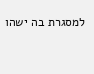למסגרת בה ישהו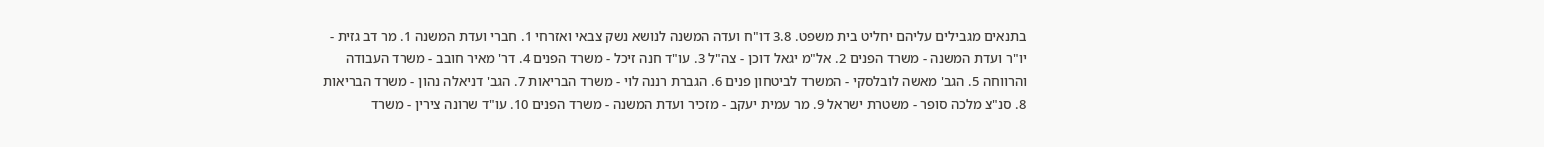בתנאים מגבילים עליהם יחליט בית משפט. 3.8 דו"ח ועדה המשנה לנושא נשק צבאי ואזרחי 1. חברי ועדת המשנה 1. מר דב גזית - יו"ר ועדת המשנה - משרד הפנים 2. אל"מ יגאל דוכן - צה"ל 3. עו"ד חנה זיכל - משרד הפנים 4. דר' מאיר חובב - משרד העבודה והרווחה 5. הגב' מאשה לובלסקי - המשרד לביטחון פנים 6. הגברת רננה לוי - משרד הבריאות 7. הגב' דניאלה נהון - משרד הבריאות 8. סנ"צ מלכה סופר - משטרת ישראל 9. מר עמית יעקב - מזכיר ועדת המשנה - משרד הפנים 10. עו"ד שרונה צירין - משרד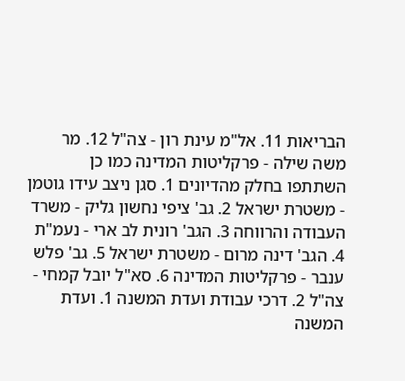הבריאות 11. אל"מ עינת רון - צה"ל 12. מר משה שילה - פרקליטות המדינה כמו כן השתתפו בחלק מהדיונים 1. סגן ניצב עידו גוטמן - משטרת ישראל 2. גב' ציפי נחשון גליק - משרד העבודה והרווחה 3. הגב' רונית לב ארי - נעמ"ת 4. הגב' דינה מרום - משטרת ישראל 5. גב' פלש ענבר - פרקליטות המדינה 6. סא"ל יובל קמחי - צה"ל 2. דרכי עבודת ועדת המשנה 1. ועדת המשנה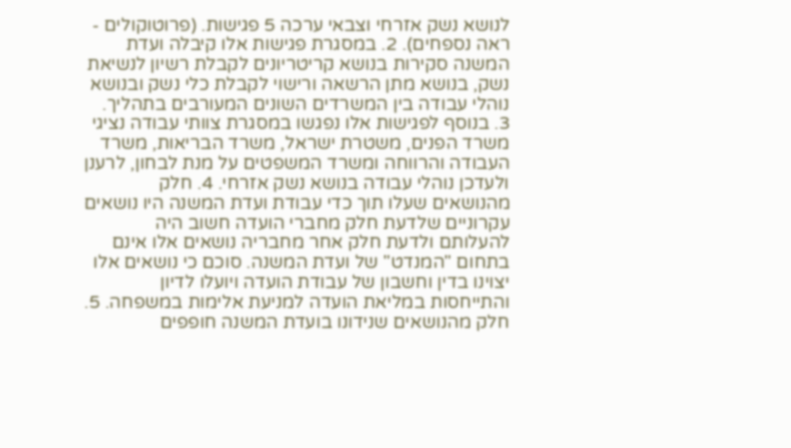לנושא נשק אזרחי וצבאי ערכה 5 פגישות. (פרוטוקולים - ראה נספחים). 2. במסגרת פגישות אלו קיבלה ועדת המשנה סקירות בנושא קריטריונים לקבלת רשיון לנשיאת נשק, בנושא מתן הרשאה ורישוי לקבלת כלי נשק ובנושא נוהלי עבודה בין המשרדים השונים המעורבים בתהליך. 3. בנוסף לפגישות אלו נפגשו במסגרת צוותי עבודה נציגי משרד הפנים, משטרת ישראל, משרד הבריאות, משרד העבודה והרווחה ומשרד המשפטים על מנת לבחון, לרענן ולעדכן נוהלי עבודה בנושא נשק אזרחי. 4. חלק מהנושאים שעלו תוך כדי עבודת ועדת המשנה היו נושאים עקרוניים שלדעת חלק מחברי הועדה חשוב היה להעלותם ולדעת חלק אחר מחבריה נושאים אלו אינם בתחום "המנדט" של ועדת המשנה. סוכם כי נושאים אלו יצוינו בדין וחשבון של עבודת הועדה ויועלו לדיון והתייחסות במליאת הועדה למניעת אלימות במשפחה. 5. חלק מהנושאים שנידונו בועדת המשנה חופפים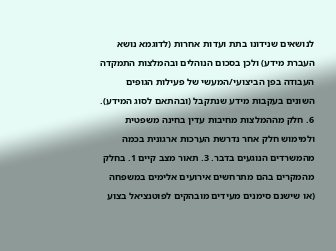לנושאים שנידונו בתת ועדות אחרות (לדוגמא נושא העברת מידע) ולכן בסכום הנוהלים ובהמלצות התמקדה העבודה בפן הביצועי/המעשי של פעילות הגופים השונים בעקבות מידע שנתקבל (ובהתאם לסוג המידע). 6. חלק מההמלצות מחיבות עדין בחינה משפטית ולמימוש חלק אחר נדרשת הערכות ארגונית בכמה מהמשרדים הנוגעים בדבר. 3. תאור מצב קיים 1. בחלק מהמקרים בהם מתרחשים אירועים אלימים במשפחה (או שישנם סימנים מעידים מובהקים לפוטנציאל בצוע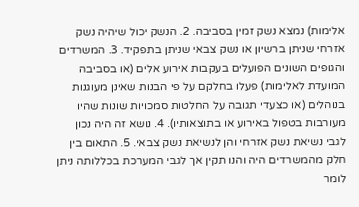אלימות) נמצא נשק זמין בסביבה. 2. הנשק יכול שיהיה נשק אזרחי שניתן ברשיון או נשק צבאי שניתן בתפקיד. 3. המשרדים והגופים השונים הפועלים בעקבות אירוע אלים (או בסביבה המועדת לאלימות) פעלו בחלקם על פי הבנות שאינן מעוגנות בנוהלים (או כצעדי תגובה על החלטות סמכויות שונות שהיו מעורבות בטפול באירוע או בתוצאותיו). 4. נושא זה היה נכון לגבי נשיאת נשק אזרחי והן לנשיאת נשק צבאי. 5. התאום בין חלק מהמשרדים היה והנו תקין אך לגבי המערכת בכללותה ניתן לומר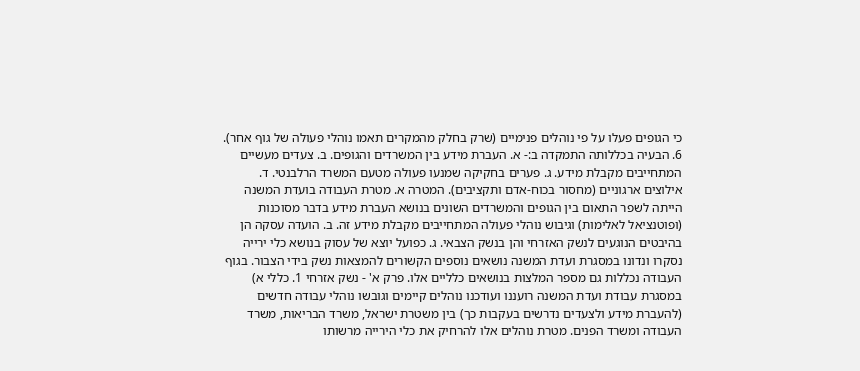כי הגופים פעלו על פי נוהלים פנימיים (שרק בחלק מהמקרים תאמו נוהלי פעולה של גוף אחר). 6. הבעיה בכללותה התמקדה ב:- א. העברת מידע בין המשרדים והגופים. ב. צעדים מעשיים המתחייבים מקבלת מידע. ג. פערים בחקיקה שמנעו פעולה מטעם המשרד הרלבנטי. ד. אילוצים ארגוניים (מחסור בכוח-אדם ותקציבים). המטרה א. מטרת העבודה בועדת המשנה הייתה לשפר התאום בין הגופים והמשרדים השונים בנושא העברת מידע בדבר מסוכנות (ופוטנציאל לאלימות) וגיבוש נוהלי פעולה המתחייבים מקבלת מידע זה. ב. הועדה עסקה הן בהיבטים הנוגעים לנשק האזרחי והן בנשק הצבאי. ג. כפועל יוצא של עסוק בנושא כלי ירייה נסקרו ונדונו במסגרת ועדת המשנה נושאים נוספים הקשורים להמצאות נשק בידי הצבור. בגוף העבודה נכללות גם מספר המלצות בנושאים כלליים אלו. פרק א' - נשק אזרחי 1. כללי א) במסגרת עבודת ועדת המשנה רועננו ועודכנו נוהלים קיימים וגובשו נוהלי עבודה חדשים (להעברת מידע ולצעדים נדרשים בעקבות כך) בין משטרת ישראל, משרד הבריאות, משרד העבודה ומשרד הפנים. מטרת נוהלים אלו להרחיק את כלי הירייה מרשותו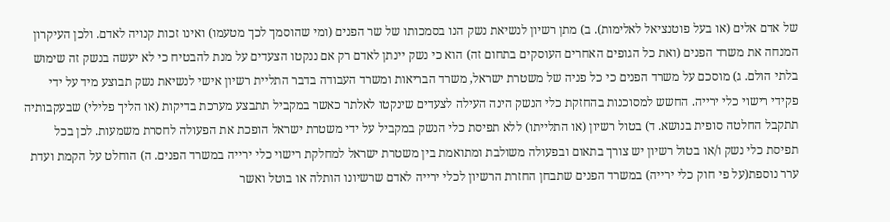של אדם אלים (או בעל פוטנציאל לאלימות). ב) מתן רשיון לנשיאת נשק הנו בסמכותו של שר הפנים (ומי שהוסמך לכך מטעמו) ואינו זכות קנויה לאדם. ולכן העיקרון המנחה את משרד הפנים (ואת כל הגופים האחרים העוסקים בתחום זה) הוא כי נשק יינתן לאדם רק אם ננקטו הצעדים על מנת להבטיח כי לא יעשה בנשק זה שימוש בלתי הולם. ג) מוסכם על משרד הפנים כי כל פניה של משטרת ישראל, משרד הבריאות ומשרד העבודה בדבר התליית רשיון אישי לנשיאת נשק תבוצע מיד על ידי פקידי רישוי כלי ירייה. החשש למסוכנות בהחזקת כלי הנשק הינה העילה לצעדים שינקטו לאלתר כאשר במקביל תתבצע מערכת בדיקות (או הליך פלילי) שבעקבותיה תתקבל החלטה סופית בנושא. ד) בטול רשיון (או התלייתו) ללא תפיסת כלי הנשק במקביל על ידי משטרת ישראל הופכת את הפעולה לחסרת משמעות. לכן בכל תפיסת כלי נשק ו/או בטול רשיון יש צורך בתאום ובפעולה משולבת ומתואמת בין משטרת ישראל למחלקת רישוי כלי ירייה במשרד הפנים. ה) הוחלט על הקמת ועדת ערר נוספת(על פי חוק כלי ירייה) במשרד הפנים שתבחן החזרת הרשיון לכלי ירייה לאדם שרשיונו הותלה או בוטל ואשר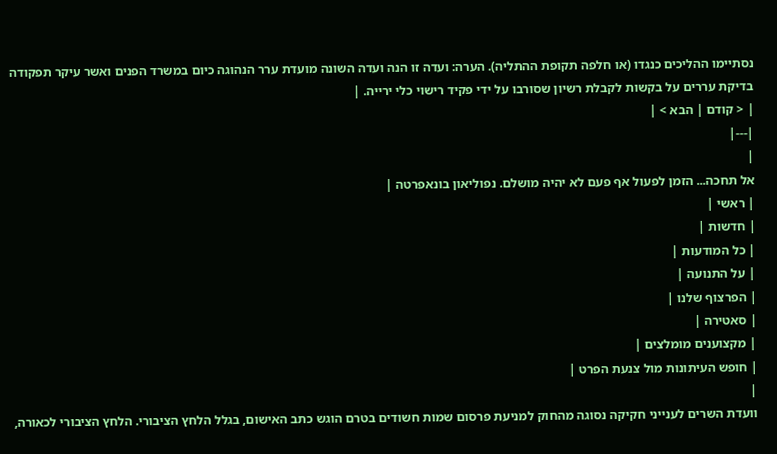נסתיימו ההליכים כנגדו (או חלפה תקופת ההתליה). הערה: ועדה זו הנה ועדה השונה מועדת ערר הנהוגה כיום במשרד הפנים ואשר עיקר תפקודה בדיקת עררים על בקשות לקבלת רשיון שסורבו על ידי פקיד רישוי כלי ירייה. |
| < קודם | הבא > |
|---|
|
אל תחכה... הזמן לפעול אף פעם לא יהיה מושלם. נפוליאון בונאפרטה |
| ראשי |
| חדשות |
| כל המודעות |
| על התנועה |
| הפרצוף שלנו |
| סאטירה |
| מקצוענים מומלצים |
| חופש העיתונות מול צנעת הפרט |
|
וועדת השרים לענייני חקיקה נסוגה מהחוק למניעת פרסום שמות חשודים בטרם הוגש כתב האישום, בגלל הלחץ הציבורי. הלחץ הציבורי לכאורה,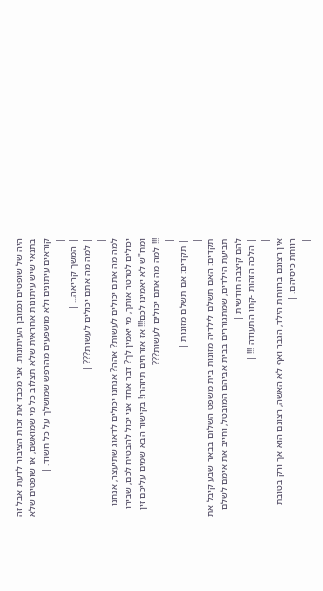היה של שופטים וכמובן העיתונות. אני מכבד את זכות הציבור לדעת אבל זה בתנאי שיש עיתונות אחראית שלא תצלוב כל מי שמואשם, או שופטים שלא קוראים עיתונים ולא מושפעים מהרפש שמושלך על כל חשוד. |
|
| המשך קריאה... |
| למה מה אתם יכולים לעשות??? |
|
למה מה אתם יכולים לעשות? אהה? אנחנו יכולים לדאוג שתיעצר, אנחנו יכולים לטרטר אותך, מי יאמין לך? דבר אחד אני יכול להבטיח לכם, שבירו ומח"ש לא יאמינו לכם!!! אז אזרחים תיזהרו! בקישור הבא שמים עליכם זין !!! למה מה אתם יכולים לעשות???
|
| תקדים: אם תשלם מזונות |
|
תקדים: האם תשלם לילדיה מזונות בית משפט השלום בבאר שבע קיבל את תביעת הילדים, שמתגוררים בבית אביהם המובטל, וחייב את אימם לשלם להם קיצבה חודשית |
| הלכה הזהות -קחו התעודה !!! |
|
אין רצונם ברווחת הילד, הגבר ואף לא האשה, רצונם הוא אך ורק בטובת רווחת כיסיהם. |
|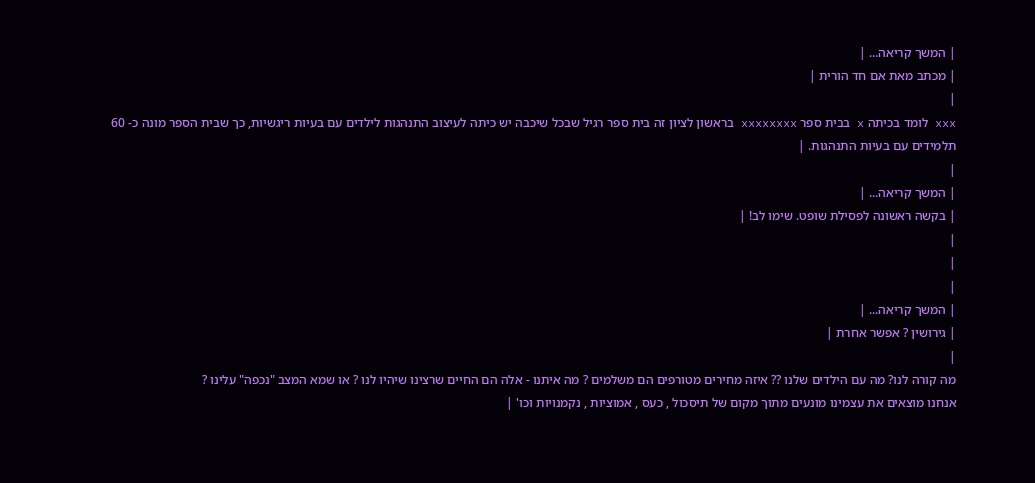| המשך קריאה... |
| מכתב מאת אם חד הורית |
|
xxx לומד בכיתה x בבית ספר xxxxxxxx בראשון לציון זה בית ספר רגיל שבכל שיכבה יש כיתה לעיצוב התנהגות לילדים עם בעיות ריגשיות, כך שבית הספר מונה כ- 60 תלמידים עם בעיות התנהגות. |
|
| המשך קריאה... |
| בקשה ראשונה לפסילת שופט. שימו לב! |
|
|
|
| המשך קריאה... |
| גירושין ? אפשר אחרת |
|
מה קורה לנו? מה עם הילדים שלנו ?? איזה מחירים מטורפים הם משלמים ? מה איתנו - אלה הם החיים שרצינו שיהיו לנו ? או שמא המצב "נכפה" עלינו ?
אנחנו מוצאים את עצמינו מונעים מתוך מקום של תיסכול , כעס , אמוציות , נקמנויות וכו' |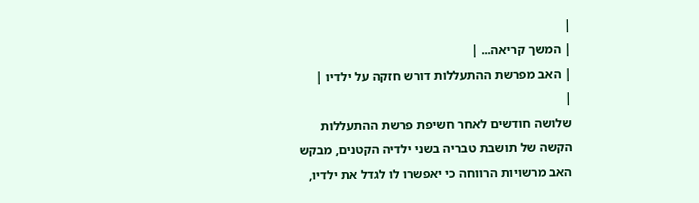|
| המשך קריאה... |
| האב מפרשת ההתעללות דורש חזקה על ילדיו |
|
שלושה חודשים לאחר חשיפת פרשת ההתעללות הקשה של תושבת טבריה בשני ילדיה הקטנים, מבקש האב מרשויות הרווחה כי יאפשרו לו לגדל את ילדיו,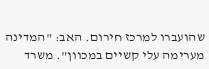שהועברו למרכז חירום. האב: "המדינה מערימה עלי קשיים במכוון". משרד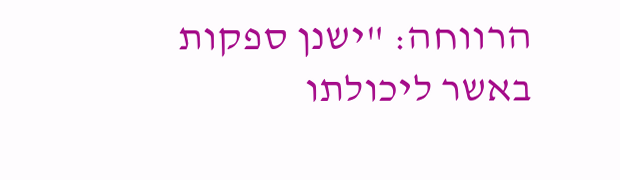הרווחה: "ישנן ספקות באשר ליכולתו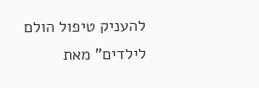להעניק טיפול הולם לילדים" מאת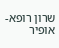שרון רופא-אופיר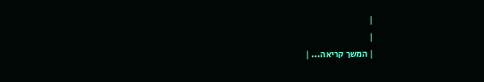|
|
| המשך קריאה... |